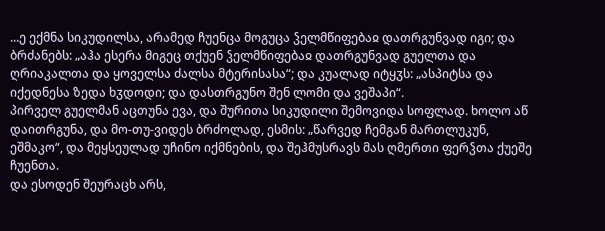...ე ექმნა სიკუდილსა, არამედ ჩუენცა მოგუცა ჴელმწიფებაჲ დათრგუნვად იგი; და ბრძანებს: „აჰა ესერა მიგეც თქუენ ჴელმწიფებაჲ დათრგუნვად გუელთა და ღრიაკალთა და ყოველსა ძალსა მტერისასა“; და კუალად იტყჳს: „ასპიტსა და იქედნესა ზედა ხჳდოდი; და დასთრგუნო შენ ლომი და ვეშაპი“.
პირველ გუელმან აცთუნა ევა, და შურითა სიკუდილი შემოვიდა სოფლად. ხოლო აწ დაითრგუნა, და მო-თუ-ვიდეს ბრძოლად, ესმის: „წარვედ ჩემგან მართლუკუნ, ეშმაკო“, და მეყსეულად უჩინო იქმნების, და შეჰმუსრავს მას ღმერთი ფერჴთა ქუეშე ჩუენთა.
და ესოდენ შეურაცხ არს,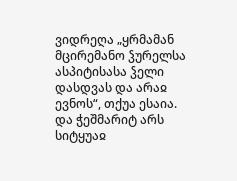ვიდრეღა „ყრმამან მცირემანო ჴურელსა ასპიტისასა ჴელი დასდვას და არაჲ ევნოს“, თქუა ესაია.
და ჭეშმარიტ არს სიტყუაჲ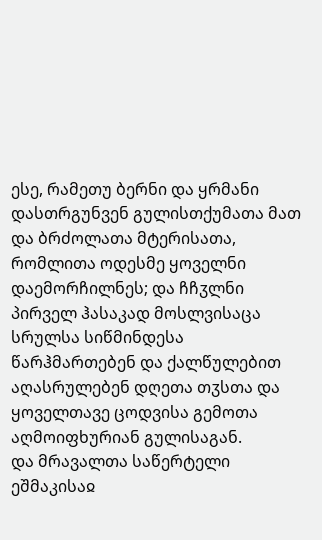ესე, რამეთუ ბერნი და ყრმანი დასთრგუნვენ გულისთქუმათა მათ და ბრძოლათა მტერისათა, რომლითა ოდესმე ყოველნი დაემორჩილნეს; და ჩჩჳლნი პირველ ჰასაკად მოსლვისაცა სრულსა სიწმინდესა წარჰმართებენ და ქალწულებით აღასრულებენ დღეთა თჳსთა და ყოველთავე ცოდვისა გემოთა აღმოიფხურიან გულისაგან.
და მრავალთა საწერტელი ეშმაკისაჲ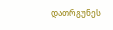დათრგუნეს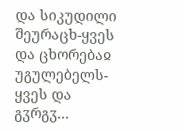და სიკუდილი შეურაცხ-ყვეს და ცხორებაჲ უგულებელს-ყვეს და გჳრგჳ...